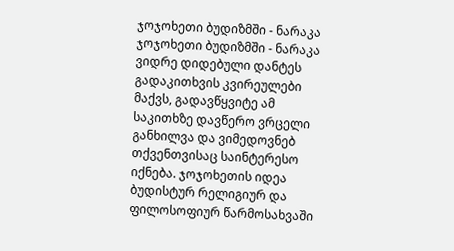ჯოჯოხეთი ბუდიზმში - ნარაკა
ჯოჯოხეთი ბუდიზმში - ნარაკა ვიდრე დიდებული დანტეს გადაკითხვის კვირეულები მაქვს, გადავწყვიტე ამ საკითხზე დავწერო ვრცელი განხილვა და ვიმედოვნებ თქვენთვისაც საინტერესო იქნება. ჯოჯოხეთის იდეა ბუდისტურ რელიგიურ და ფილოსოფიურ წარმოსახვაში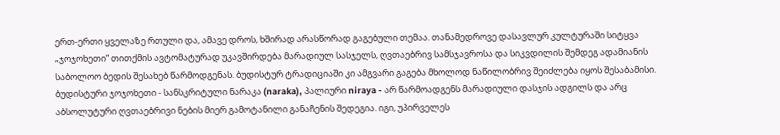ერთ-ერთი ყველაზე რთული და, ამავე დროს, ხშირად არასწორად გაგებული თემაა. თანამედროვე დასავლურ კულტურაში სიტყვა „ჯოჯოხეთი“ თითქმის ავტომატურად უკავშირდება მარადიულ სასჯელს, ღვთაებრივ სამსჯავროსა და სიკვდილის შემდეგ ადამიანის საბოლოო ბედის შესახებ წარმოდგენას. ბუდისტურ ტრადიციაში კი ამგვარი გაგება მხოლოდ ნაწილობრივ შეიძლება იყოს შესაბამისი. ბუდისტური ჯოჯოხეთი - სანსკრიტული ნარაკა (naraka), პალიური niraya - არ წარმოადგენს მარადიული დასჯის ადგილს და არც აბსოლუტური ღვთაებრივი ნების მიერ გამოტანილი განაჩენის შედეგია. იგი, უპირველეს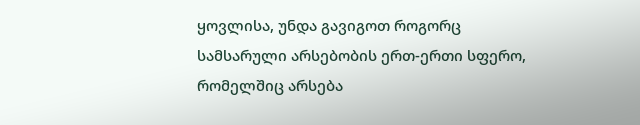ყოვლისა, უნდა გავიგოთ როგორც სამსარული არსებობის ერთ-ერთი სფერო, რომელშიც არსება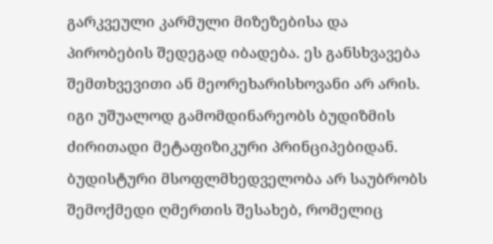გარკვეული კარმული მიზეზებისა და პირობების შედეგად იბადება. ეს განსხვავება შემთხვევითი ან მეორეხარისხოვანი არ არის. იგი უშუალოდ გამომდინარეობს ბუდიზმის ძირითადი მეტაფიზიკური პრინციპებიდან. ბუდისტური მსოფლმხედველობა არ საუბრობს შემოქმედი ღმერთის შესახებ, რომელიც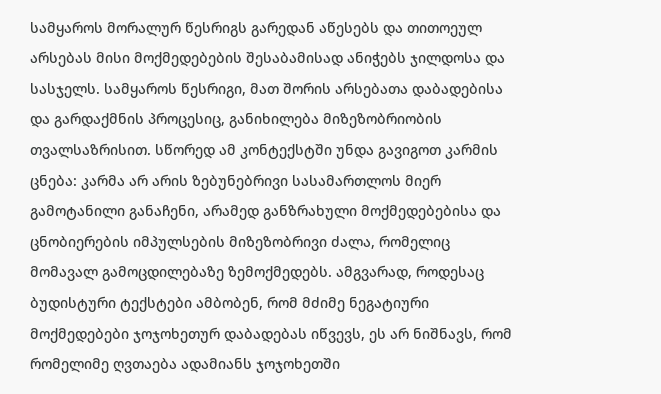სამყაროს მორალურ წესრიგს გარედან აწესებს და თითოეულ არსებას მისი მოქმედებების შესაბამისად ანიჭებს ჯილდოსა და სასჯელს. სამყაროს წესრიგი, მათ შორის არსებათა დაბადებისა და გარდაქმნის პროცესიც, განიხილება მიზეზობრიობის თვალსაზრისით. სწორედ ამ კონტექსტში უნდა გავიგოთ კარმის ცნება: კარმა არ არის ზებუნებრივი სასამართლოს მიერ გამოტანილი განაჩენი, არამედ განზრახული მოქმედებებისა და ცნობიერების იმპულსების მიზეზობრივი ძალა, რომელიც მომავალ გამოცდილებაზე ზემოქმედებს. ამგვარად, როდესაც ბუდისტური ტექსტები ამბობენ, რომ მძიმე ნეგატიური მოქმედებები ჯოჯოხეთურ დაბადებას იწვევს, ეს არ ნიშნავს, რომ რომელიმე ღვთაება ადამიანს ჯოჯოხეთში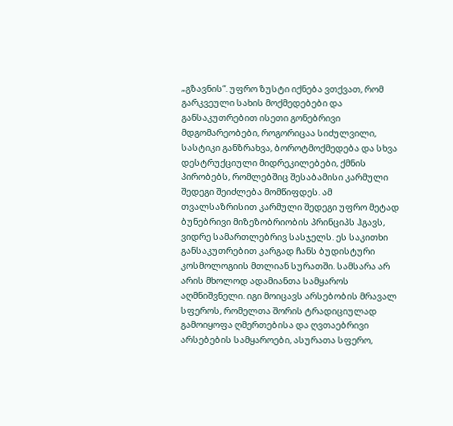„გზავნის“. უფრო ზუსტი იქნება ვთქვათ, რომ გარკვეული სახის მოქმედებები და განსაკუთრებით ისეთი გონებრივი მდგომარეობები, როგორიცაა სიძულვილი, სასტიკი განზრახვა, ბოროტმოქმედება და სხვა დესტრუქციული მიდრეკილებები, ქმნის პირობებს, რომლებშიც შესაბამისი კარმული შედეგი შეიძლება მომწიფდეს. ამ თვალსაზრისით კარმული შედეგი უფრო მეტად ბუნებრივი მიზეზობრიობის პრინციპს ჰგავს, ვიდრე სამართლებრივ სასჯელს. ეს საკითხი განსაკუთრებით კარგად ჩანს ბუდისტური კოსმოლოგიის მთლიან სურათში. სამსარა არ არის მხოლოდ ადამიანთა სამყაროს აღმნიშვნელი. იგი მოიცავს არსებობის მრავალ სფეროს, რომელთა შორის ტრადიციულად გამოიყოფა ღმერთებისა და ღვთაებრივი არსებების სამყაროები, ასურათა სფერო,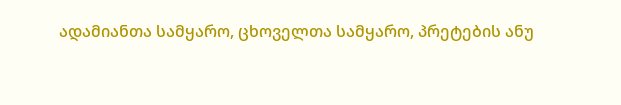ადამიანთა სამყარო, ცხოველთა სამყარო, პრეტების ანუ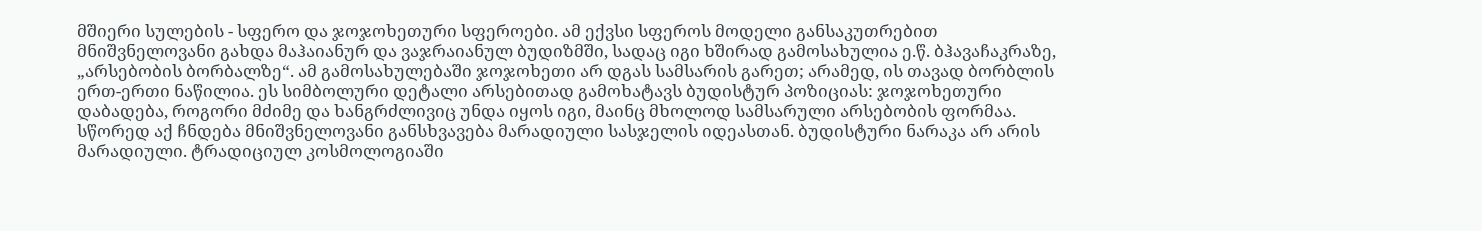მშიერი სულების - სფერო და ჯოჯოხეთური სფეროები. ამ ექვსი სფეროს მოდელი განსაკუთრებით მნიშვნელოვანი გახდა მაჰაიანურ და ვაჯრაიანულ ბუდიზმში, სადაც იგი ხშირად გამოსახულია ე.წ. ბჰავაჩაკრაზე, „არსებობის ბორბალზე“. ამ გამოსახულებაში ჯოჯოხეთი არ დგას სამსარის გარეთ; არამედ, ის თავად ბორბლის ერთ-ერთი ნაწილია. ეს სიმბოლური დეტალი არსებითად გამოხატავს ბუდისტურ პოზიციას: ჯოჯოხეთური დაბადება, როგორი მძიმე და ხანგრძლივიც უნდა იყოს იგი, მაინც მხოლოდ სამსარული არსებობის ფორმაა. სწორედ აქ ჩნდება მნიშვნელოვანი განსხვავება მარადიული სასჯელის იდეასთან. ბუდისტური ნარაკა არ არის მარადიული. ტრადიციულ კოსმოლოგიაში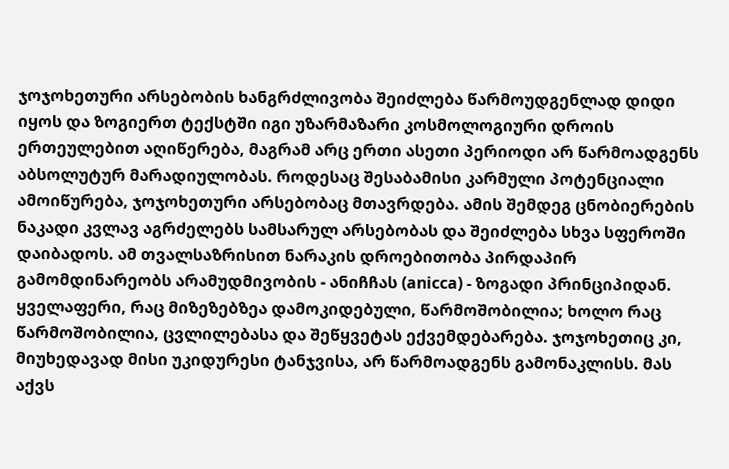ჯოჯოხეთური არსებობის ხანგრძლივობა შეიძლება წარმოუდგენლად დიდი იყოს და ზოგიერთ ტექსტში იგი უზარმაზარი კოსმოლოგიური დროის ერთეულებით აღიწერება, მაგრამ არც ერთი ასეთი პერიოდი არ წარმოადგენს აბსოლუტურ მარადიულობას. როდესაც შესაბამისი კარმული პოტენციალი ამოიწურება, ჯოჯოხეთური არსებობაც მთავრდება. ამის შემდეგ ცნობიერების ნაკადი კვლავ აგრძელებს სამსარულ არსებობას და შეიძლება სხვა სფეროში დაიბადოს. ამ თვალსაზრისით ნარაკის დროებითობა პირდაპირ გამომდინარეობს არამუდმივობის - ანიჩჩას (anicca) - ზოგადი პრინციპიდან. ყველაფერი, რაც მიზეზებზეა დამოკიდებული, წარმოშობილია; ხოლო რაც წარმოშობილია, ცვლილებასა და შეწყვეტას ექვემდებარება. ჯოჯოხეთიც კი, მიუხედავად მისი უკიდურესი ტანჯვისა, არ წარმოადგენს გამონაკლისს. მას აქვს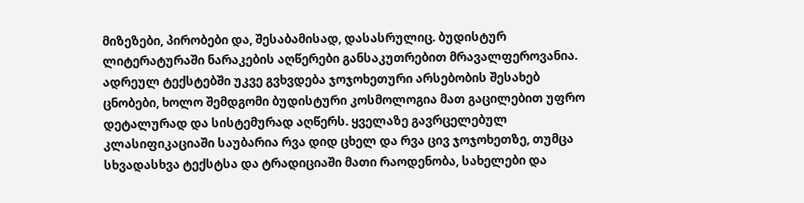მიზეზები, პირობები და, შესაბამისად, დასასრულიც. ბუდისტურ ლიტერატურაში ნარაკების აღწერები განსაკუთრებით მრავალფეროვანია. ადრეულ ტექსტებში უკვე გვხვდება ჯოჯოხეთური არსებობის შესახებ ცნობები, ხოლო შემდგომი ბუდისტური კოსმოლოგია მათ გაცილებით უფრო დეტალურად და სისტემურად აღწერს. ყველაზე გავრცელებულ კლასიფიკაციაში საუბარია რვა დიდ ცხელ და რვა ცივ ჯოჯოხეთზე, თუმცა სხვადასხვა ტექსტსა და ტრადიციაში მათი რაოდენობა, სახელები და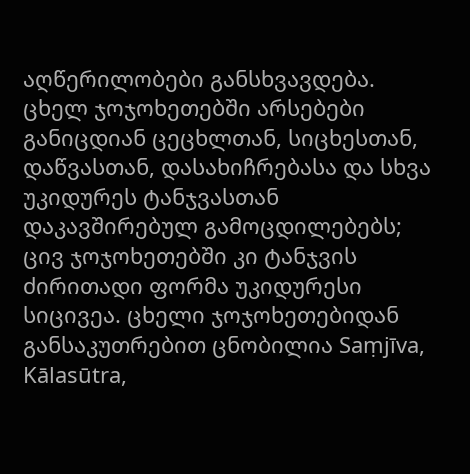აღწერილობები განსხვავდება. ცხელ ჯოჯოხეთებში არსებები განიცდიან ცეცხლთან, სიცხესთან, დაწვასთან, დასახიჩრებასა და სხვა უკიდურეს ტანჯვასთან დაკავშირებულ გამოცდილებებს; ცივ ჯოჯოხეთებში კი ტანჯვის ძირითადი ფორმა უკიდურესი სიცივეა. ცხელი ჯოჯოხეთებიდან განსაკუთრებით ცნობილია Saṃjīva, Kālasūtra,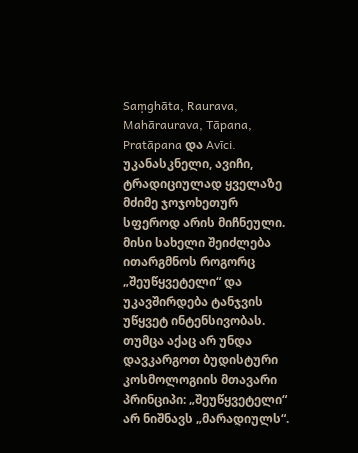Saṃghāta, Raurava, Mahāraurava, Tāpana, Pratāpana და Avīci. უკანასკნელი, ავიჩი, ტრადიციულად ყველაზე მძიმე ჯოჯოხეთურ სფეროდ არის მიჩნეული. მისი სახელი შეიძლება ითარგმნოს როგორც „შეუწყვეტელი“ და უკავშირდება ტანჯვის უწყვეტ ინტენსივობას. თუმცა აქაც არ უნდა დავკარგოთ ბუდისტური კოსმოლოგიის მთავარი პრინციპი: „შეუწყვეტელი“ არ ნიშნავს „მარადიულს“.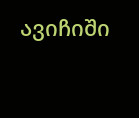ავიჩიში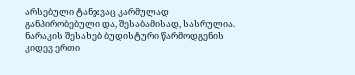არსებული ტანჯვაც კარმულად განპირობებული და, შესაბამისად, სასრულია. ნარაკის შესახებ ბუდისტური წარმოდგენის კიდევ ერთი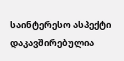საინტერესო ასპექტი დაკავშირებულია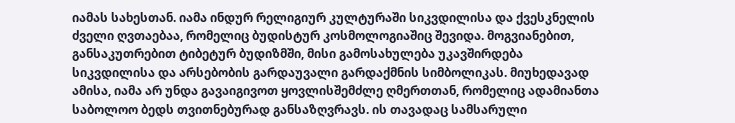იამას სახესთან. იამა ინდურ რელიგიურ კულტურაში სიკვდილისა და ქვესკნელის ძველი ღვთაებაა, რომელიც ბუდისტურ კოსმოლოგიაშიც შევიდა. მოგვიანებით, განსაკუთრებით ტიბეტურ ბუდიზმში, მისი გამოსახულება უკავშირდება სიკვდილისა და არსებობის გარდაუვალი გარდაქმნის სიმბოლიკას. მიუხედავად ამისა, იამა არ უნდა გავაიგივოთ ყოვლისშემძლე ღმერთთან, რომელიც ადამიანთა საბოლოო ბედს თვითნებურად განსაზღვრავს. ის თავადაც სამსარული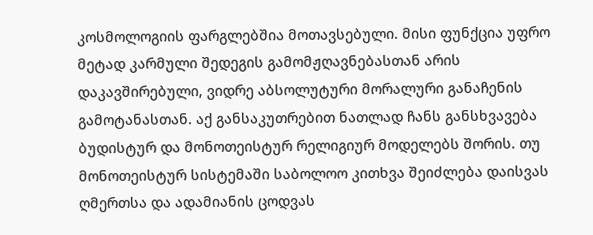კოსმოლოგიის ფარგლებშია მოთავსებული. მისი ფუნქცია უფრო მეტად კარმული შედეგის გამომჟღავნებასთან არის დაკავშირებული, ვიდრე აბსოლუტური მორალური განაჩენის გამოტანასთან. აქ განსაკუთრებით ნათლად ჩანს განსხვავება ბუდისტურ და მონოთეისტურ რელიგიურ მოდელებს შორის. თუ მონოთეისტურ სისტემაში საბოლოო კითხვა შეიძლება დაისვას ღმერთსა და ადამიანის ცოდვას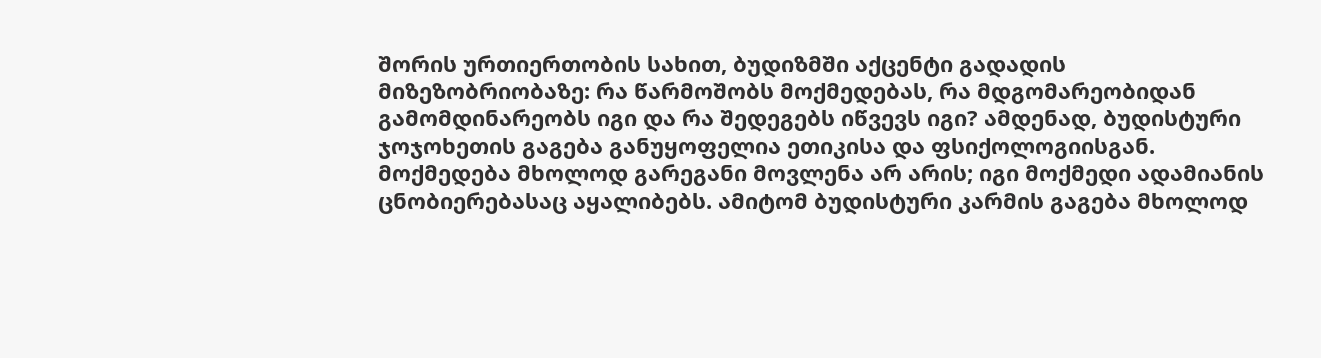შორის ურთიერთობის სახით, ბუდიზმში აქცენტი გადადის მიზეზობრიობაზე: რა წარმოშობს მოქმედებას, რა მდგომარეობიდან გამომდინარეობს იგი და რა შედეგებს იწვევს იგი? ამდენად, ბუდისტური ჯოჯოხეთის გაგება განუყოფელია ეთიკისა და ფსიქოლოგიისგან. მოქმედება მხოლოდ გარეგანი მოვლენა არ არის; იგი მოქმედი ადამიანის ცნობიერებასაც აყალიბებს. ამიტომ ბუდისტური კარმის გაგება მხოლოდ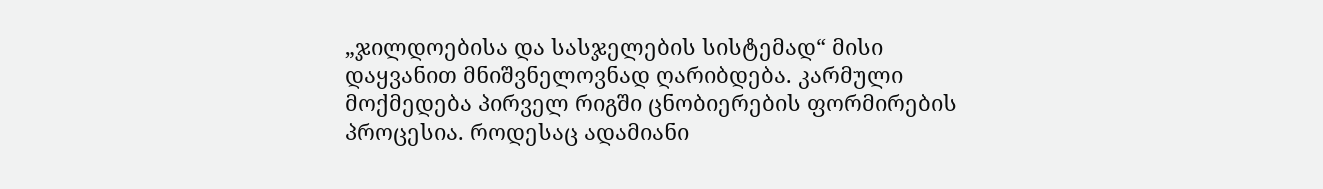„ჯილდოებისა და სასჯელების სისტემად“ მისი დაყვანით მნიშვნელოვნად ღარიბდება. კარმული მოქმედება პირველ რიგში ცნობიერების ფორმირების პროცესია. როდესაც ადამიანი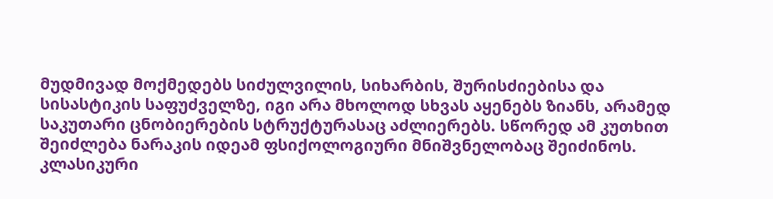მუდმივად მოქმედებს სიძულვილის, სიხარბის, შურისძიებისა და სისასტიკის საფუძველზე, იგი არა მხოლოდ სხვას აყენებს ზიანს, არამედ საკუთარი ცნობიერების სტრუქტურასაც აძლიერებს. სწორედ ამ კუთხით შეიძლება ნარაკის იდეამ ფსიქოლოგიური მნიშვნელობაც შეიძინოს. კლასიკური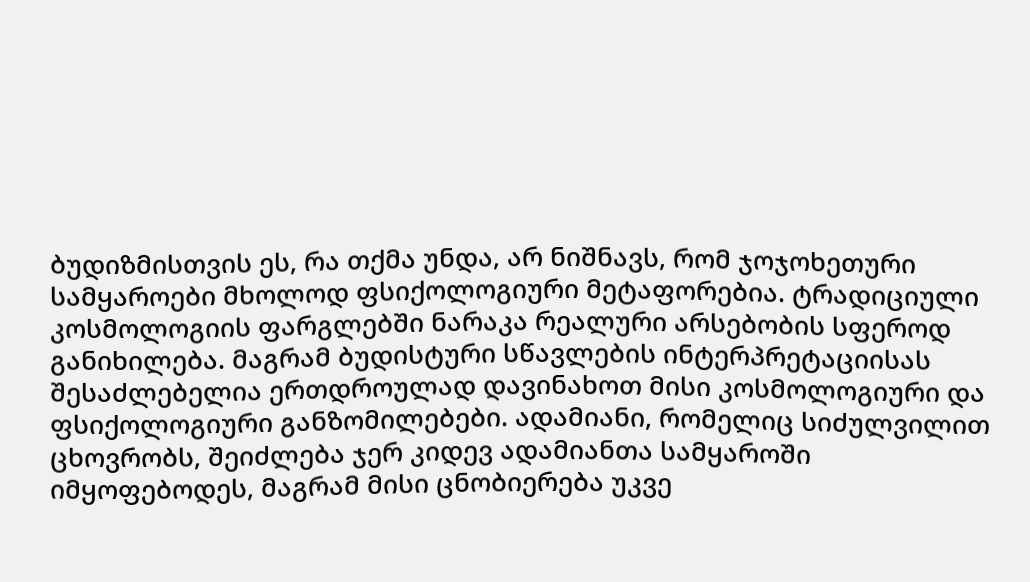ბუდიზმისთვის ეს, რა თქმა უნდა, არ ნიშნავს, რომ ჯოჯოხეთური სამყაროები მხოლოდ ფსიქოლოგიური მეტაფორებია. ტრადიციული კოსმოლოგიის ფარგლებში ნარაკა რეალური არსებობის სფეროდ განიხილება. მაგრამ ბუდისტური სწავლების ინტერპრეტაციისას შესაძლებელია ერთდროულად დავინახოთ მისი კოსმოლოგიური და ფსიქოლოგიური განზომილებები. ადამიანი, რომელიც სიძულვილით ცხოვრობს, შეიძლება ჯერ კიდევ ადამიანთა სამყაროში იმყოფებოდეს, მაგრამ მისი ცნობიერება უკვე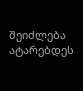შეიძლება ატარებდეს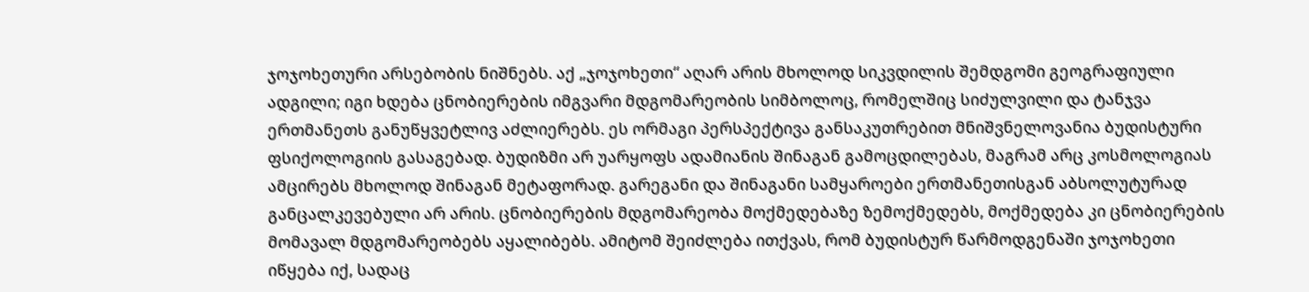ჯოჯოხეთური არსებობის ნიშნებს. აქ „ჯოჯოხეთი“ აღარ არის მხოლოდ სიკვდილის შემდგომი გეოგრაფიული ადგილი; იგი ხდება ცნობიერების იმგვარი მდგომარეობის სიმბოლოც, რომელშიც სიძულვილი და ტანჯვა ერთმანეთს განუწყვეტლივ აძლიერებს. ეს ორმაგი პერსპექტივა განსაკუთრებით მნიშვნელოვანია ბუდისტური ფსიქოლოგიის გასაგებად. ბუდიზმი არ უარყოფს ადამიანის შინაგან გამოცდილებას, მაგრამ არც კოსმოლოგიას ამცირებს მხოლოდ შინაგან მეტაფორად. გარეგანი და შინაგანი სამყაროები ერთმანეთისგან აბსოლუტურად განცალკევებული არ არის. ცნობიერების მდგომარეობა მოქმედებაზე ზემოქმედებს, მოქმედება კი ცნობიერების მომავალ მდგომარეობებს აყალიბებს. ამიტომ შეიძლება ითქვას, რომ ბუდისტურ წარმოდგენაში ჯოჯოხეთი იწყება იქ, სადაც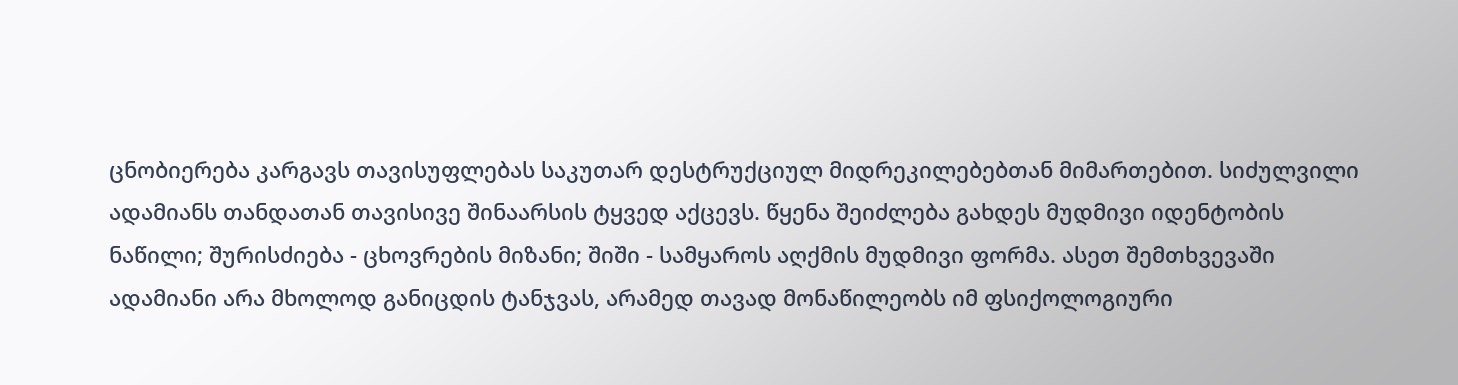ცნობიერება კარგავს თავისუფლებას საკუთარ დესტრუქციულ მიდრეკილებებთან მიმართებით. სიძულვილი ადამიანს თანდათან თავისივე შინაარსის ტყვედ აქცევს. წყენა შეიძლება გახდეს მუდმივი იდენტობის ნაწილი; შურისძიება - ცხოვრების მიზანი; შიში - სამყაროს აღქმის მუდმივი ფორმა. ასეთ შემთხვევაში ადამიანი არა მხოლოდ განიცდის ტანჯვას, არამედ თავად მონაწილეობს იმ ფსიქოლოგიური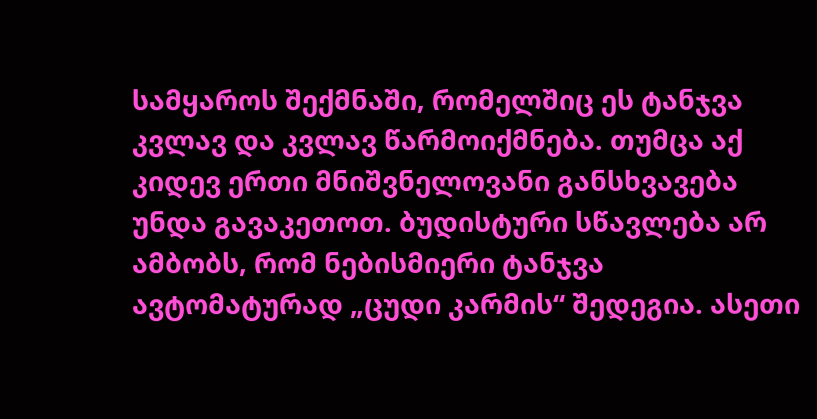სამყაროს შექმნაში, რომელშიც ეს ტანჯვა კვლავ და კვლავ წარმოიქმნება. თუმცა აქ კიდევ ერთი მნიშვნელოვანი განსხვავება უნდა გავაკეთოთ. ბუდისტური სწავლება არ ამბობს, რომ ნებისმიერი ტანჯვა ავტომატურად „ცუდი კარმის“ შედეგია. ასეთი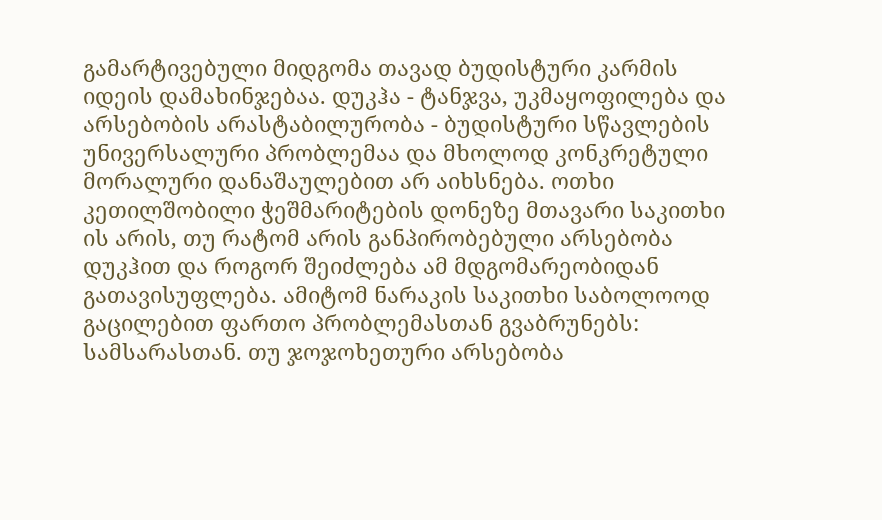გამარტივებული მიდგომა თავად ბუდისტური კარმის იდეის დამახინჯებაა. დუკჰა - ტანჯვა, უკმაყოფილება და არსებობის არასტაბილურობა - ბუდისტური სწავლების უნივერსალური პრობლემაა და მხოლოდ კონკრეტული მორალური დანაშაულებით არ აიხსნება. ოთხი კეთილშობილი ჭეშმარიტების დონეზე მთავარი საკითხი ის არის, თუ რატომ არის განპირობებული არსებობა დუკჰით და როგორ შეიძლება ამ მდგომარეობიდან გათავისუფლება. ამიტომ ნარაკის საკითხი საბოლოოდ გაცილებით ფართო პრობლემასთან გვაბრუნებს: სამსარასთან. თუ ჯოჯოხეთური არსებობა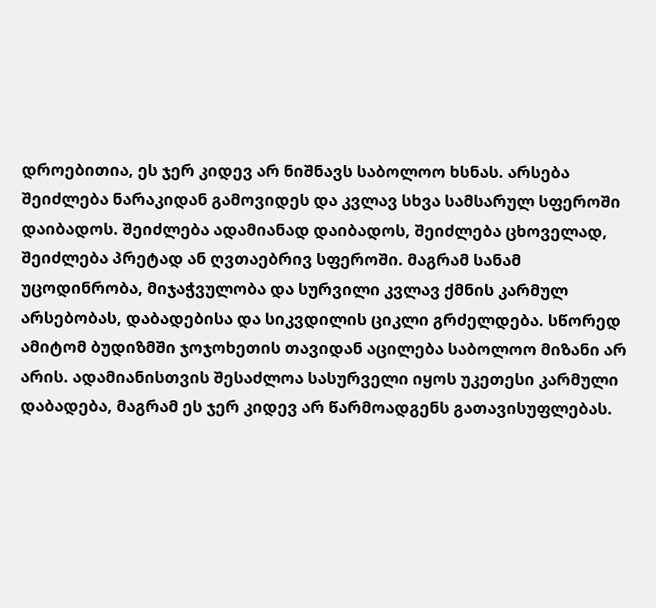დროებითია, ეს ჯერ კიდევ არ ნიშნავს საბოლოო ხსნას. არსება შეიძლება ნარაკიდან გამოვიდეს და კვლავ სხვა სამსარულ სფეროში დაიბადოს. შეიძლება ადამიანად დაიბადოს, შეიძლება ცხოველად, შეიძლება პრეტად ან ღვთაებრივ სფეროში. მაგრამ სანამ უცოდინრობა, მიჯაჭვულობა და სურვილი კვლავ ქმნის კარმულ არსებობას, დაბადებისა და სიკვდილის ციკლი გრძელდება. სწორედ ამიტომ ბუდიზმში ჯოჯოხეთის თავიდან აცილება საბოლოო მიზანი არ არის. ადამიანისთვის შესაძლოა სასურველი იყოს უკეთესი კარმული დაბადება, მაგრამ ეს ჯერ კიდევ არ წარმოადგენს გათავისუფლებას.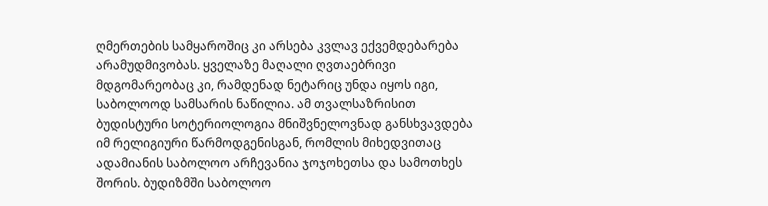ღმერთების სამყაროშიც კი არსება კვლავ ექვემდებარება არამუდმივობას. ყველაზე მაღალი ღვთაებრივი მდგომარეობაც კი, რამდენად ნეტარიც უნდა იყოს იგი, საბოლოოდ სამსარის ნაწილია. ამ თვალსაზრისით ბუდისტური სოტერიოლოგია მნიშვნელოვნად განსხვავდება იმ რელიგიური წარმოდგენისგან, რომლის მიხედვითაც ადამიანის საბოლოო არჩევანია ჯოჯოხეთსა და სამოთხეს შორის. ბუდიზმში საბოლოო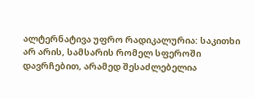ალტერნატივა უფრო რადიკალურია: საკითხი არ არის, სამსარის რომელ სფეროში დავრჩებით, არამედ შესაძლებელია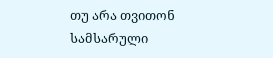თუ არა თვითონ სამსარული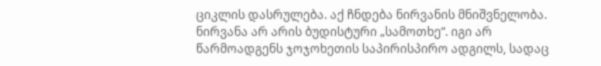ციკლის დასრულება. აქ ჩნდება ნირვანის მნიშვნელობა. ნირვანა არ არის ბუდისტური „სამოთხე“. იგი არ წარმოადგენს ჯოჯოხეთის საპირისპირო ადგილს, სადაც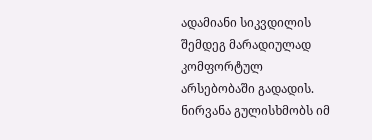ადამიანი სიკვდილის შემდეგ მარადიულად კომფორტულ არსებობაში გადადის. ნირვანა გულისხმობს იმ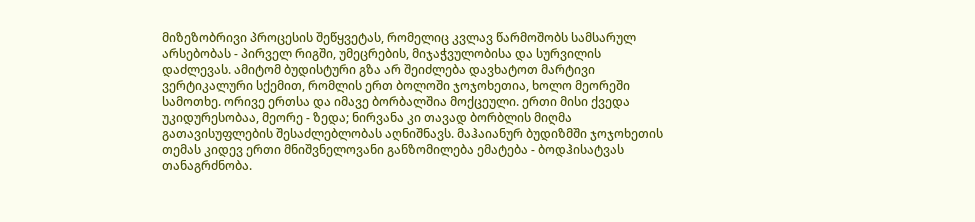მიზეზობრივი პროცესის შეწყვეტას, რომელიც კვლავ წარმოშობს სამსარულ არსებობას - პირველ რიგში, უმეცრების, მიჯაჭვულობისა და სურვილის დაძლევას. ამიტომ ბუდისტური გზა არ შეიძლება დავხატოთ მარტივი ვერტიკალური სქემით, რომლის ერთ ბოლოში ჯოჯოხეთია, ხოლო მეორეში სამოთხე. ორივე ერთსა და იმავე ბორბალშია მოქცეული. ერთი მისი ქვედა უკიდურესობაა, მეორე - ზედა; ნირვანა კი თავად ბორბლის მიღმა გათავისუფლების შესაძლებლობას აღნიშნავს. მაჰაიანურ ბუდიზმში ჯოჯოხეთის თემას კიდევ ერთი მნიშვნელოვანი განზომილება ემატება - ბოდჰისატვას თანაგრძნობა.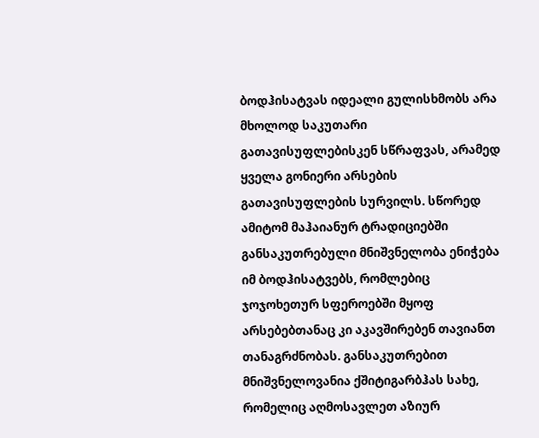ბოდჰისატვას იდეალი გულისხმობს არა მხოლოდ საკუთარი გათავისუფლებისკენ სწრაფვას, არამედ ყველა გონიერი არსების გათავისუფლების სურვილს. სწორედ ამიტომ მაჰაიანურ ტრადიციებში განსაკუთრებული მნიშვნელობა ენიჭება იმ ბოდჰისატვებს, რომლებიც ჯოჯოხეთურ სფეროებში მყოფ არსებებთანაც კი აკავშირებენ თავიანთ თანაგრძნობას. განსაკუთრებით მნიშვნელოვანია ქშიტიგარბჰას სახე, რომელიც აღმოსავლეთ აზიურ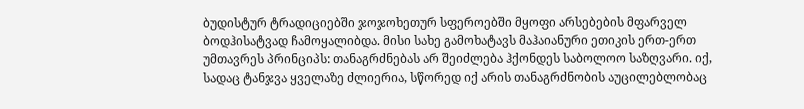ბუდისტურ ტრადიციებში ჯოჯოხეთურ სფეროებში მყოფი არსებების მფარველ ბოდჰისატვად ჩამოყალიბდა. მისი სახე გამოხატავს მაჰაიანური ეთიკის ერთ-ერთ უმთავრეს პრინციპს: თანაგრძნებას არ შეიძლება ჰქონდეს საბოლოო საზღვარი. იქ, სადაც ტანჯვა ყველაზე ძლიერია, სწორედ იქ არის თანაგრძნობის აუცილებლობაც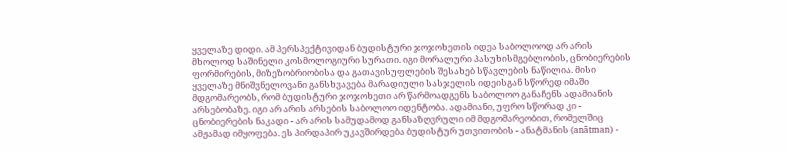ყველაზე დიდი. ამ პერსპექტივიდან ბუდისტური ჯოჯოხეთის იდეა საბოლოოდ არ არის მხოლოდ საშინელი კოსმოლოგიური სურათი. იგი მორალური პასუხისმგებლობის, ცნობიერების ფორმირების, მიზეზობრიობისა და გათავისუფლების შესახებ სწავლების ნაწილია. მისი ყველაზე მნიშვნელოვანი განსხვავება მარადიული სასჯელის იდეისგან სწორედ იმაში მდგომარეობს, რომ ბუდისტური ჯოჯოხეთი არ წარმოადგენს საბოლოო განაჩენს ადამიანის არსებობაზე. იგი არ არის არსების საბოლოო იდენტობა. ადამიანი, უფრო სწორად კი - ცნობიერების ნაკადი - არ არის სამუდამოდ განსაზღვრული იმ მდგომარეობით, რომელშიც ამჟამად იმყოფება. ეს პირდაპირ უკავშირდება ბუდისტურ უთვითობის - ანატმანის (anātman) -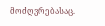მოძღვრებასაც.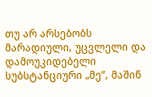თუ არ არსებობს მარადიული, უცვლელი და დამოუკიდებელი სუბსტანციური „მე“, მაშინ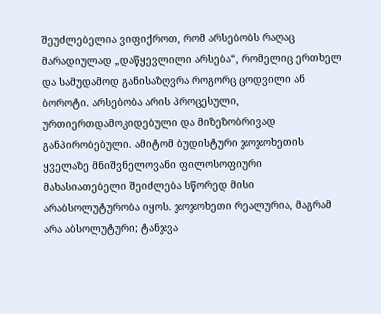შეუძლებელია ვიფიქროთ, რომ არსებობს რაღაც მარადიულად „დაწყევლილი არსება“, რომელიც ერთხელ და სამუდამოდ განისაზღვრა როგორც ცოდვილი ან ბოროტი. არსებობა არის პროცესული, ურთიერთდამოკიდებული და მიზეზობრივად განპირობებული. ამიტომ ბუდისტური ჯოჯოხეთის ყველაზე მნიშვნელოვანი ფილოსოფიური მახასიათებელი შეიძლება სწორედ მისი არაბსოლუტურობა იყოს. ჯოჯოხეთი რეალურია, მაგრამ არა აბსოლუტური; ტანჯვა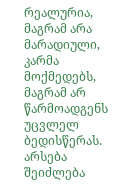რეალურია, მაგრამ არა მარადიული, კარმა მოქმედებს, მაგრამ არ წარმოადგენს უცვლელ ბედისწერას. არსება შეიძლება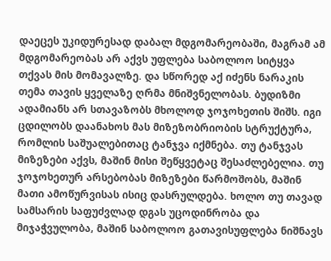დაეცეს უკიდურესად დაბალ მდგომარეობაში, მაგრამ ამ მდგომარეობას არ აქვს უფლება საბოლოო სიტყვა თქვას მის მომავალზე. და სწორედ აქ იძენს ნარაკის თემა თავის ყველაზე ღრმა მნიშვნელობას. ბუდიზმი ადამიანს არ სთავაზობს მხოლოდ ჯოჯოხეთის შიშს. იგი ცდილობს დაანახოს მას მიზეზობრიობის სტრუქტურა, რომლის საშუალებითაც ტანჯვა იქმნება. თუ ტანჯვას მიზეზები აქვს, მაშინ მისი შეწყვეტაც შესაძლებელია. თუ ჯოჯოხეთურ არსებობას მიზეზები წარმოშობს, მაშინ მათი ამოწურვისას ისიც დასრულდება. ხოლო თუ თავად სამსარის საფუძვლად დგას უცოდინრობა და მიჯაჭვულობა, მაშინ საბოლოო გათავისუფლება ნიშნავს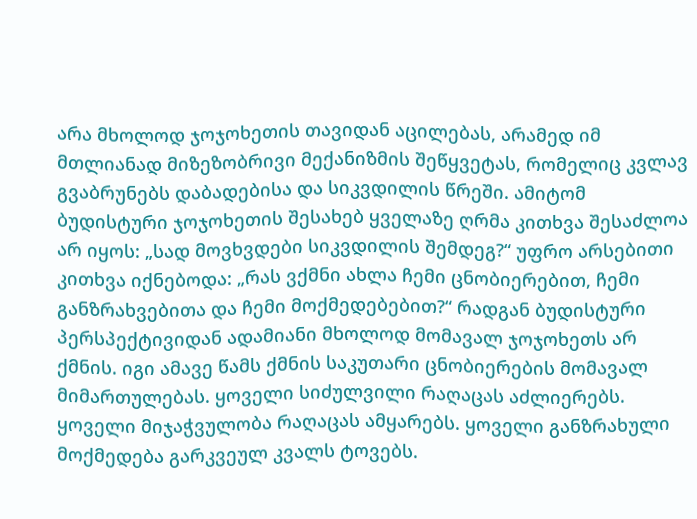არა მხოლოდ ჯოჯოხეთის თავიდან აცილებას, არამედ იმ მთლიანად მიზეზობრივი მექანიზმის შეწყვეტას, რომელიც კვლავ გვაბრუნებს დაბადებისა და სიკვდილის წრეში. ამიტომ ბუდისტური ჯოჯოხეთის შესახებ ყველაზე ღრმა კითხვა შესაძლოა არ იყოს: „სად მოვხვდები სიკვდილის შემდეგ?“ უფრო არსებითი კითხვა იქნებოდა: „რას ვქმნი ახლა ჩემი ცნობიერებით, ჩემი განზრახვებითა და ჩემი მოქმედებებით?“ რადგან ბუდისტური პერსპექტივიდან ადამიანი მხოლოდ მომავალ ჯოჯოხეთს არ ქმნის. იგი ამავე წამს ქმნის საკუთარი ცნობიერების მომავალ მიმართულებას. ყოველი სიძულვილი რაღაცას აძლიერებს. ყოველი მიჯაჭვულობა რაღაცას ამყარებს. ყოველი განზრახული მოქმედება გარკვეულ კვალს ტოვებს.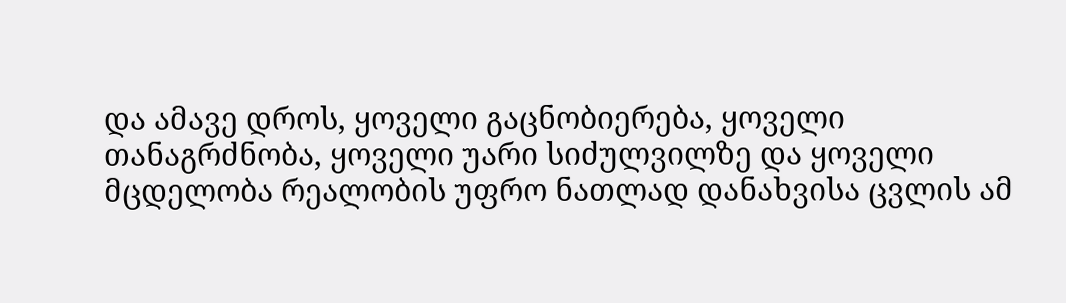და ამავე დროს, ყოველი გაცნობიერება, ყოველი თანაგრძნობა, ყოველი უარი სიძულვილზე და ყოველი მცდელობა რეალობის უფრო ნათლად დანახვისა ცვლის ამ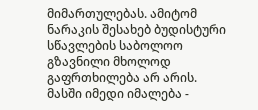მიმართულებას. ამიტომ ნარაკის შესახებ ბუდისტური სწავლების საბოლოო გზავნილი მხოლოდ გაფრთხილება არ არის. მასში იმედი იმალება -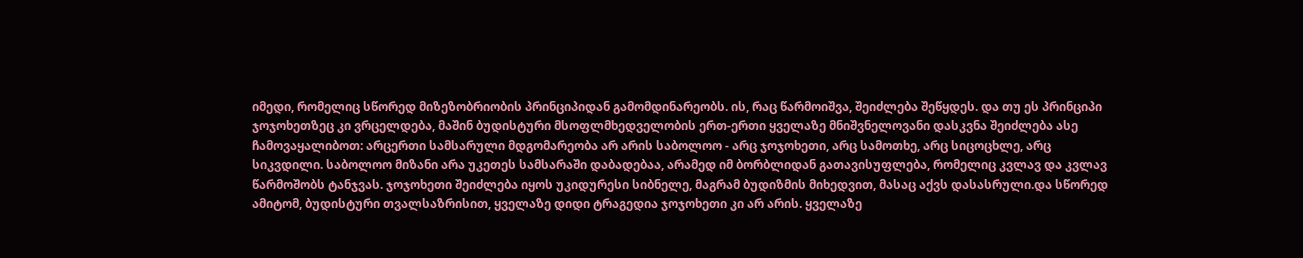იმედი, რომელიც სწორედ მიზეზობრიობის პრინციპიდან გამომდინარეობს. ის, რაც წარმოიშვა, შეიძლება შეწყდეს. და თუ ეს პრინციპი ჯოჯოხეთზეც კი ვრცელდება, მაშინ ბუდისტური მსოფლმხედველობის ერთ-ერთი ყველაზე მნიშვნელოვანი დასკვნა შეიძლება ასე ჩამოვაყალიბოთ: არცერთი სამსარული მდგომარეობა არ არის საბოლოო - არც ჯოჯოხეთი, არც სამოთხე, არც სიცოცხლე, არც სიკვდილი. საბოლოო მიზანი არა უკეთეს სამსარაში დაბადებაა, არამედ იმ ბორბლიდან გათავისუფლება, რომელიც კვლავ და კვლავ წარმოშობს ტანჯვას. ჯოჯოხეთი შეიძლება იყოს უკიდურესი სიბნელე, მაგრამ ბუდიზმის მიხედვით, მასაც აქვს დასასრული.და სწორედ ამიტომ, ბუდისტური თვალსაზრისით, ყველაზე დიდი ტრაგედია ჯოჯოხეთი კი არ არის. ყველაზე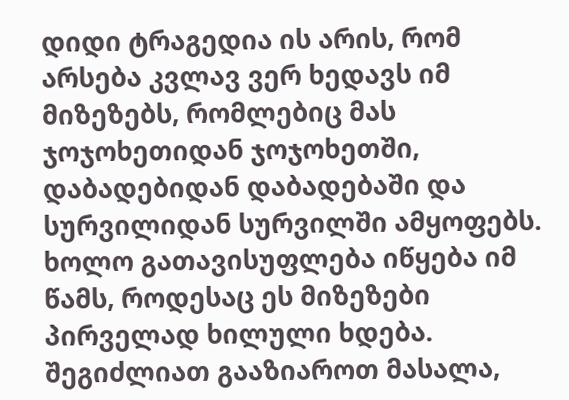დიდი ტრაგედია ის არის, რომ არსება კვლავ ვერ ხედავს იმ მიზეზებს, რომლებიც მას ჯოჯოხეთიდან ჯოჯოხეთში, დაბადებიდან დაბადებაში და სურვილიდან სურვილში ამყოფებს. ხოლო გათავისუფლება იწყება იმ წამს, როდესაც ეს მიზეზები პირველად ხილული ხდება.
შეგიძლიათ გააზიაროთ მასალა,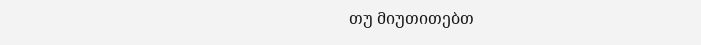თუ მიუთითებთ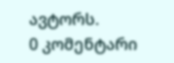ავტორს.
0 კომენტარი